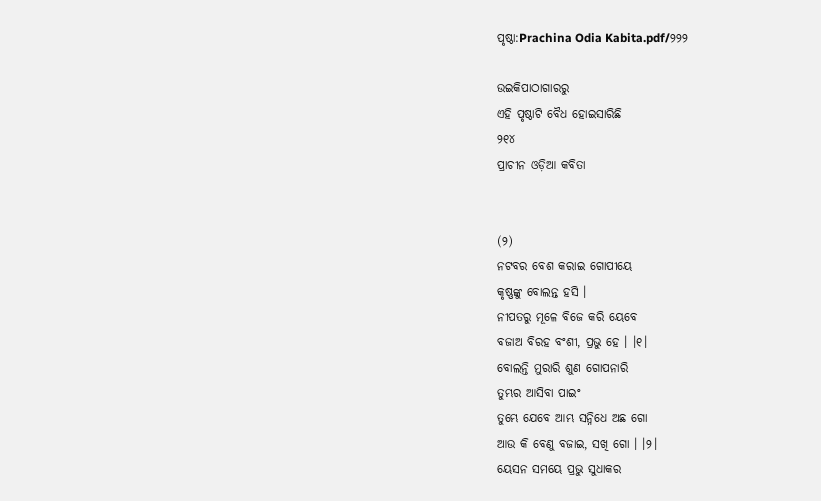ପୃଷ୍ଠା:Prachina Odia Kabita.pdf/୨୨୨

ଉଇକିପାଠାଗାର‌ରୁ
ଏହି ପୃଷ୍ଠାଟି ବୈଧ ହୋଇସାରିଛି
୨୧୪
ପ୍ରାଚୀନ ଓଡ଼ିଆ କବିତା


(୨)
ନଟବର ବେଶ କରାଇ ଗୋପୀୟେ
କୃଷ୍ଣଙ୍କୁ ବୋଲନ୍ତ ହସି ।
ନୀପତରୁ ମୂଳେ ବିଜେ କରି ୟେବେ
ବଜାଅ ବିରହ ବଂଶୀ, ପ୍ରଭୁ ହେ । ।୧।
ବୋଲନ୍ତି ମୁରାରି ଶୁଣ ଗୋପନାରି
ତୁମ୍ଭର ଆସିବା ପାଇଂ
ତୁମ୍ଭେ ଯେବେ ଆମ୍ଭ ସନ୍ନିଧେ ଅଛ ଗୋ
ଆଉ କି ବେଣୁ ବଜାଇ, ସଖି ଗୋ । ।୨।
ୟେସନ ସମୟେ ପ୍ରଭୁ ସୁଧାକର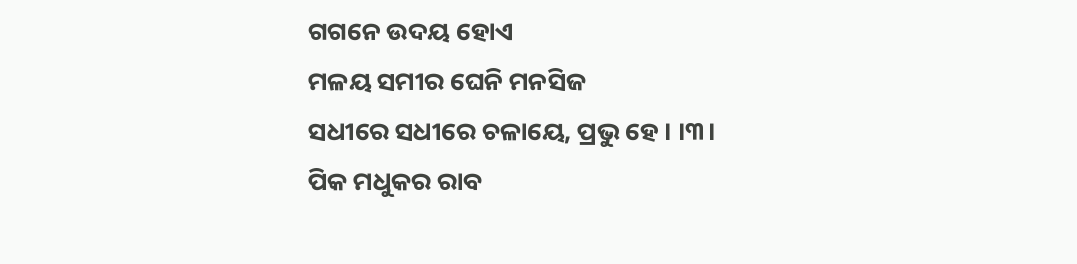ଗଗନେ ଉଦୟ ହୋଏ
ମଳୟ ସମୀର ଘେନି ମନସିଜ
ସଧୀରେ ସଧୀରେ ଚଳାୟେ, ପ୍ରଭୁ ହେ । ।୩।
ପିକ ମଧୁକର ରାବ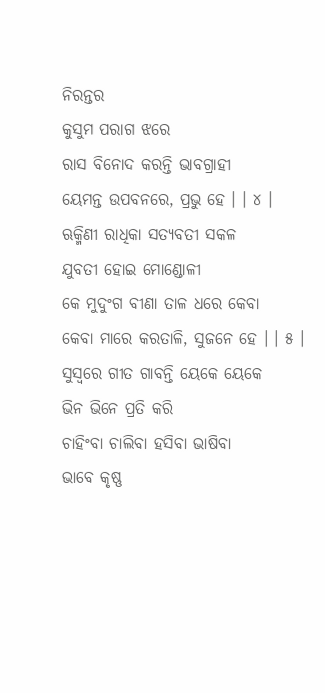ନିରନ୍ତର
କୁସୁମ ପରାଗ ଝରେ
ରାସ ବିନୋଦ କରନ୍ତି ଭାବଗ୍ରାହୀ
ୟେମନ୍ତ ଉପବନରେ, ପ୍ରଭୁ ହେ । । ୪ ।
ଋକ୍ମିଣୀ ରାଧିକା ସତ୍ୟବତୀ ସକଳ
ଯୁବତୀ ହୋଇ ମୋଣ୍ଡୋଳୀ
କେ ମୁଦୁଂଗ ବୀଣା ତାଳ ଧରେ କେବା
କେବା ମାରେ କରତାଳି, ସୁଜନେ ହେ । । ୫ ।
ସୁସ୍ୱରେ ଗୀତ ଗାବନ୍ତି ୟେକେ ୟେକେ
ଭିନ ଭିନେ ପ୍ରତି କରି
ଚାହିଂବା ଚାଲିବା ହସିବା ଭାଷିବା
ଭାବେ କୃଷ୍ଣ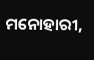ମନୋହାରୀ,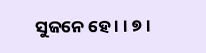ସୁଜନେ ହେ । । ୭ ।